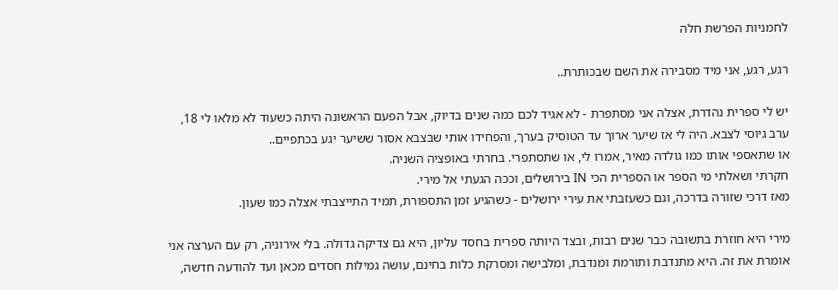לחמניות הפרשת חלה

רגע, רגע, אני מיד מסבירה את השם שבכותרת..

יש לי ספרית נהדרת, אצלה אני מסתפרת - לא אגיד לכם כמה שנים בדיוק, אבל הפעם הראשונה היתה כשעוד לא מלאו לי 18, ערב גיוסי לצבא. היה לי אז שיער ארוך עד הטוסיק בערך, והפחידו אותי שבצבא אסור ששיער יגע בכתפיים..
או שתאספי אותו כמו גולדה מאיר, אמרו לי, או שתסתפרי. בחרתי באופציה השניה.
חקרתי ושאלתי מי הספר או הספרית הכי IN בירושלים, וככה הגעתי אל מירי.
מאז דרכי שזורה בדרכה, וגם כשעזבתי את עירי ירושלים - כשהגיע זמן התספורת, תמיד התייצבתי אצלה כמו שעון.

מירי היא חוזרת בתשובה כבר שנים רבות, ובצד היותה ספרית בחסד עליון, היא גם צדיקה גדולה. בלי אירוניה, רק עם הערצה אני אומרת את זה. היא מתנדבת ותורמת ומנדבת, ומלבישה ומסרקת כלות בחינם, עושה גמילות חסדים מכאן ועד להודעה חדשה,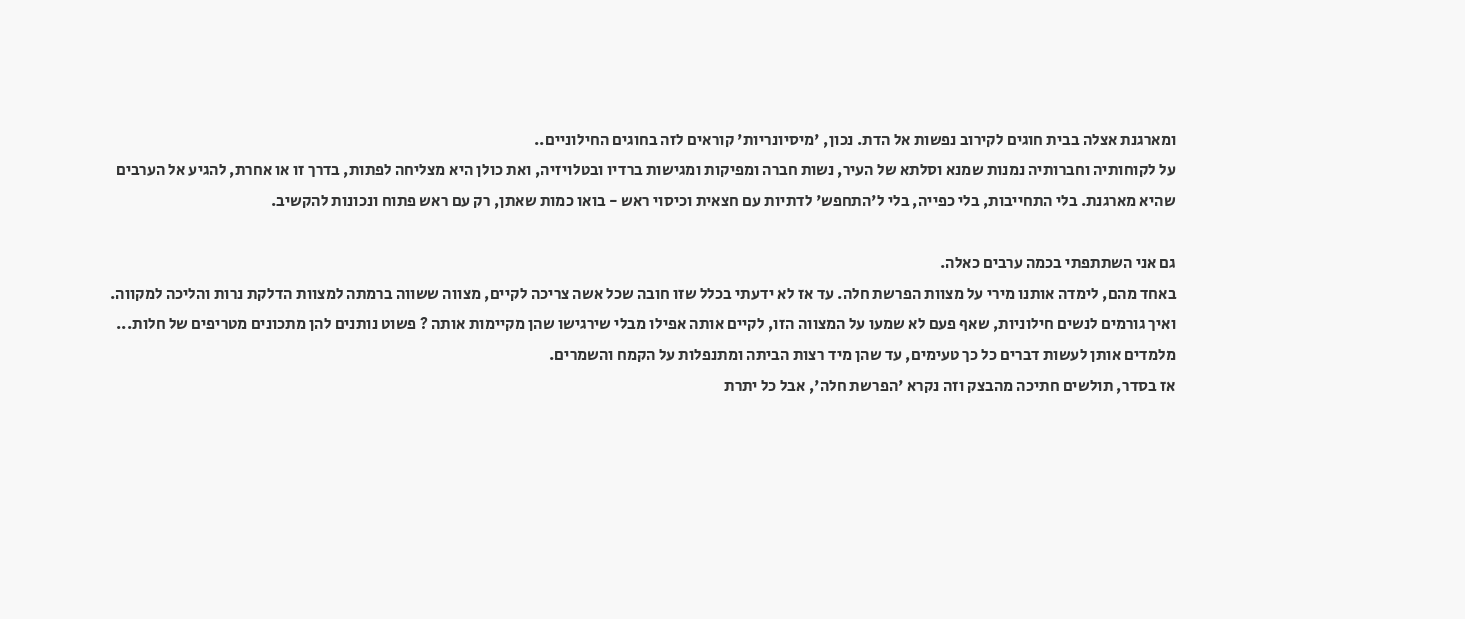ומארגנת אצלה בבית חוגים לקירוב נפשות אל הדת. נכון, 'מיסיונריות' קוראים לזה בחוגים החילוניים..
על לקוחותיה וחברותיה נמנות שמנא וסלתא של העיר, נשות חברה ומפיקות ומגישות ברדיו ובטלויזיה, ואת כולן היא מצליחה לפתות, בדרך זו או אחרת, להגיע אל הערבים שהיא מארגנת. בלי התחייבות, בלי כפייה, בלי ל'התחפש' לדתיות עם חצאית וכיסוי ראש - בואו כמות שאתן, רק עם ראש פתוח ונכונות להקשיב.

גם אני השתתפתי בכמה ערבים כאלה.
באחד מהם, לימדה אותנו מירי על מצוות הפרשת חלה. עד אז לא ידעתי בכלל שזו חובה שכל אשה צריכה לקיים, מצווה ששווה ברמתה למצוות הדלקת נרות והליכה למקווה.
ואיך גורמים לנשים חילוניות, שאף פעם לא שמעו על המצווה הזו, לקיים אותה אפילו מבלי שירגישו שהן מקיימות אותה ? פשוט נותנים להן מתכונים מטריפים של חלות... מלמדים אותן לעשות דברים כל כך טעימים, עד שהן מיד רצות הביתה ומתנפלות על הקמח והשמרים.
אז בסדר, תולשים חתיכה מהבצק וזה נקרא 'הפרשת חלה', אבל כל יתרת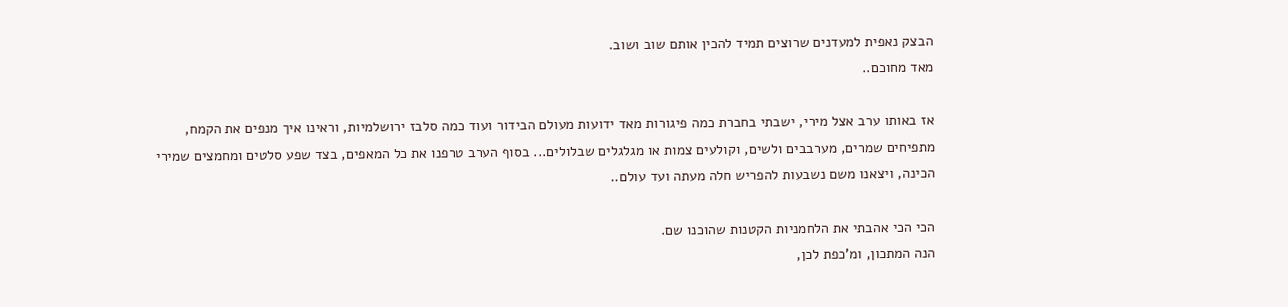הבצק נאפית למעדנים שרוצים תמיד להכין אותם שוב ושוב.
מאד מחוכם..

אז באותו ערב אצל מירי, ישבתי בחברת כמה פיגורות מאד ידועות מעולם הבידור ועוד כמה סלבז ירושלמיות, וראינו איך מנפים את הקמח, מתפיחים שמרים, מערבבים ולשים, וקולעים צמות או מגלגלים שבלולים... בסוף הערב טרפנו את כל המאפים, בצד שפע סלטים ומחמצים שמירי הכינה, ויצאנו משם נשבעות להפריש חלה מעתה ועד עולם..

הכי הכי אהבתי את הלחמניות הקטנות שהוכנו שם.
הנה המתכון, ומ'כפת לכן,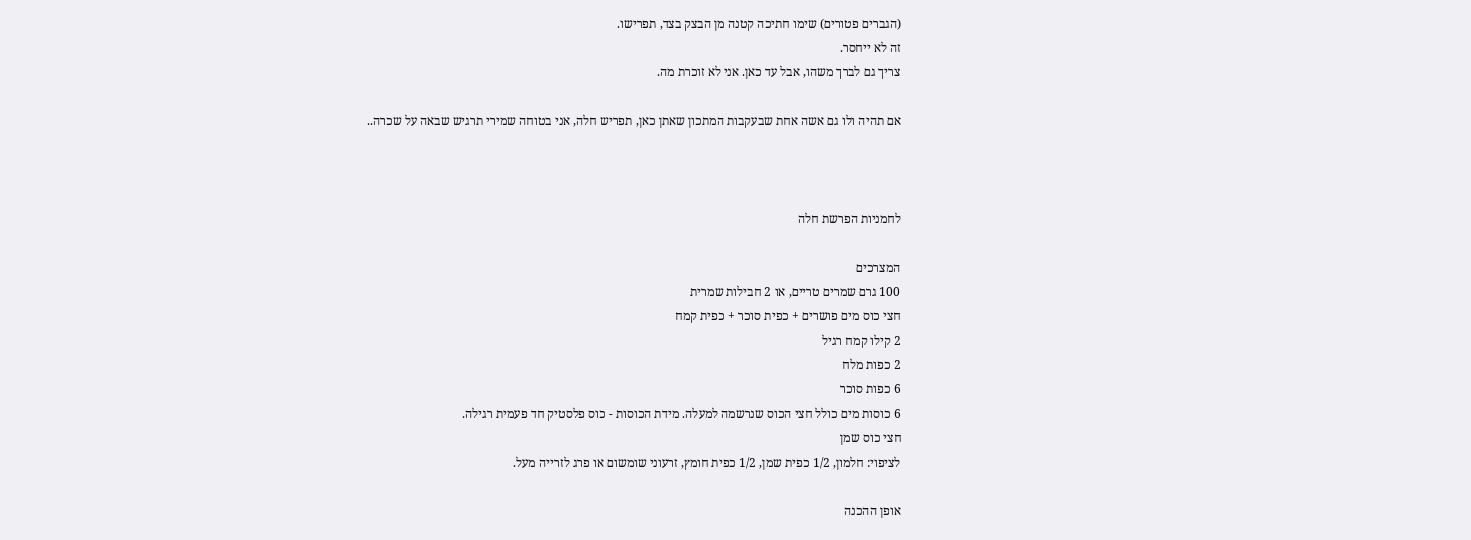(הגברים פטורים) שימו חתיכה קטנה מן הבצק בצד, תפרישו.
זה לא ייחסר.
צריך גם לברך משהו, אבל עד כאן. אני לא זוכרת מה.

אם תהיה ולו גם אשה אחת שבעקבות המתכון שאתן כאן, תפריש חלה, אני בטוחה שמירי תרגיש שבאה על שכרה..



לחמניות הפרשת חלה

המצרכים
100 גרם שמרים טריים, או 2 חבילות שמרית
חצי כוס מים פושרים + כפית סוכר + כפית קמח
2 קילו קמח רגיל
2 כפות מלח
6 כפות סוכר
6 כוסות מים כולל חצי הכוס שנרשמה למעלה. מידת הכוסות - כוס פלסטיק חד פעמית רגילה.
חצי כוס שמן
לציפוי: חלמון, 1/2 כפית שמן, 1/2 כפית חומץ, זרעוני שומשום או פרג לזרייה מעל.

אופן ההכנה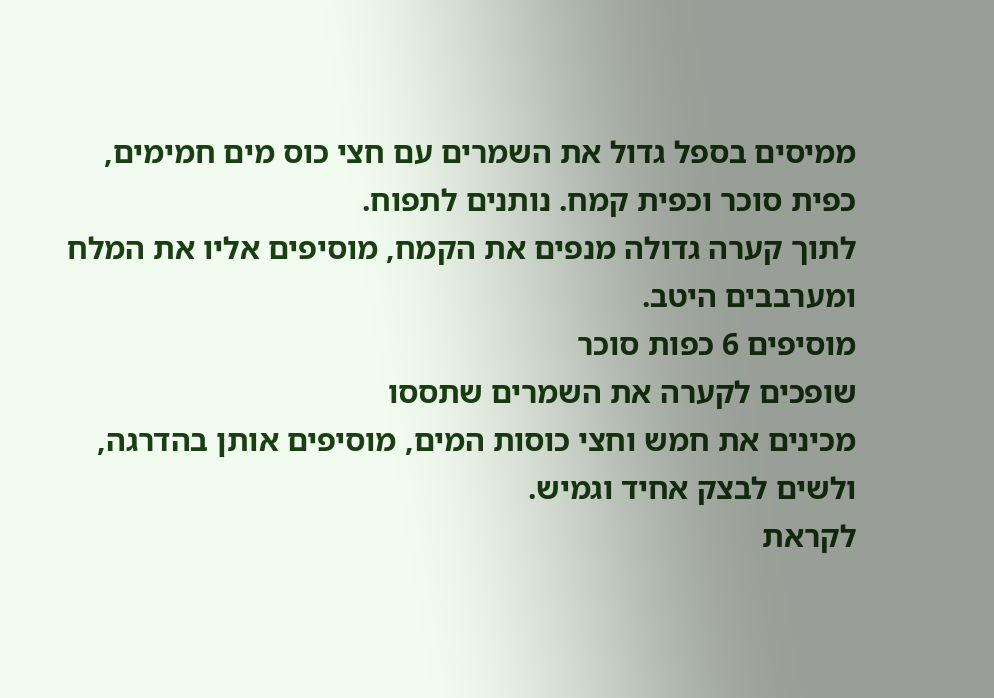ממיסים בספל גדול את השמרים עם חצי כוס מים חמימים, כפית סוכר וכפית קמח. נותנים לתפוח.
לתוך קערה גדולה מנפים את הקמח, מוסיפים אליו את המלח ומערבבים היטב.
מוסיפים 6 כפות סוכר
שופכים לקערה את השמרים שתססו
מכינים את חמש וחצי כוסות המים, מוסיפים אותן בהדרגה, ולשים לבצק אחיד וגמיש.
לקראת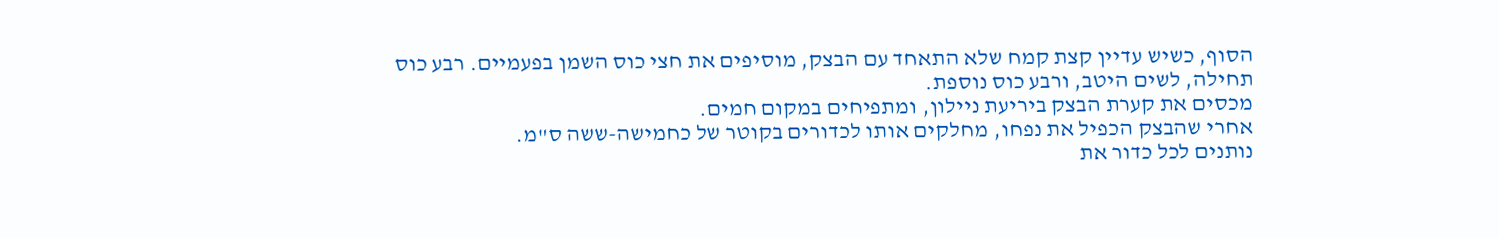הסוף, כשיש עדיין קצת קמח שלא התאחד עם הבצק, מוסיפים את חצי כוס השמן בפעמיים. רבע כוס תחילה, לשים היטב, ורבע כוס נוספת.
מכסים את קערת הבצק ביריעת ניילון, ומתפיחים במקום חמים.
אחרי שהבצק הכפיל את נפחו, מחלקים אותו לכדורים בקוטר של כחמישה-ששה ס"מ.
נותנים לכל כדור את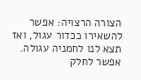הצורה הרצויה: אפשר להשאירו ככדור עגול, ואז תצא לנו לחמניה עגולה. אפשר לחלק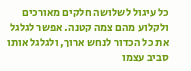כל עיגול לשלושה חלקים מאורכים ולקלוע מהם צמה קטנה. אפשר לגלגל את כל הכדור לנחש ארוך, ולגלגל אותו סביב עצמו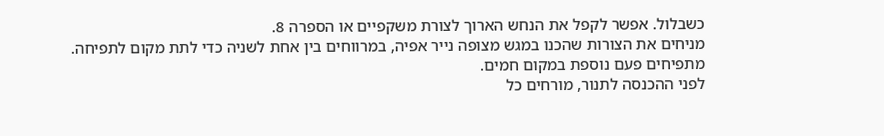כשבלול. אפשר לקפל את הנחש הארוך לצורת משקפיים או הספרה 8.
מניחים את הצורות שהכנו במגש מצופה נייר אפיה, במרווחים בין אחת לשניה כדי לתת מקום לתפיחה.
מתפיחים פעם נוספת במקום חמים.
לפני ההכנסה לתנור, מורחים כל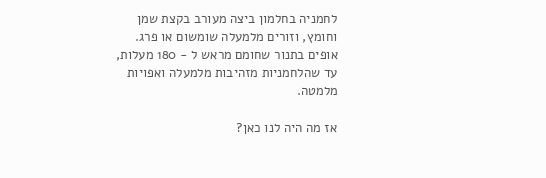לחמניה בחלמון ביצה מעורב בקצת שמן וחומץ, וזורים מלמעלה שומשום או פרג.
אופים בתנור שחומם מראש ל - 180 מעלות, עד שהלחמניות מזהיבות מלמעלה ואפויות מלמטה.

אז מה היה לנו כאן?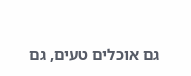גם אוכלים טעים, גם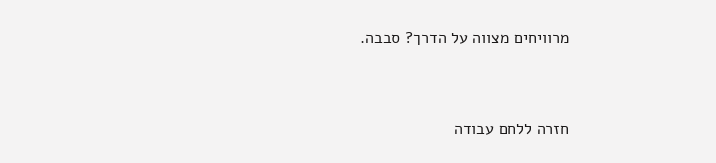מרוויחים מצווה על הדרך? סבבה.


חזרה ללחם עבודה